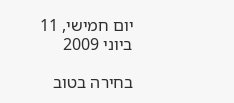יום חמישי, 11 ביוני 2009

בחירה בטוב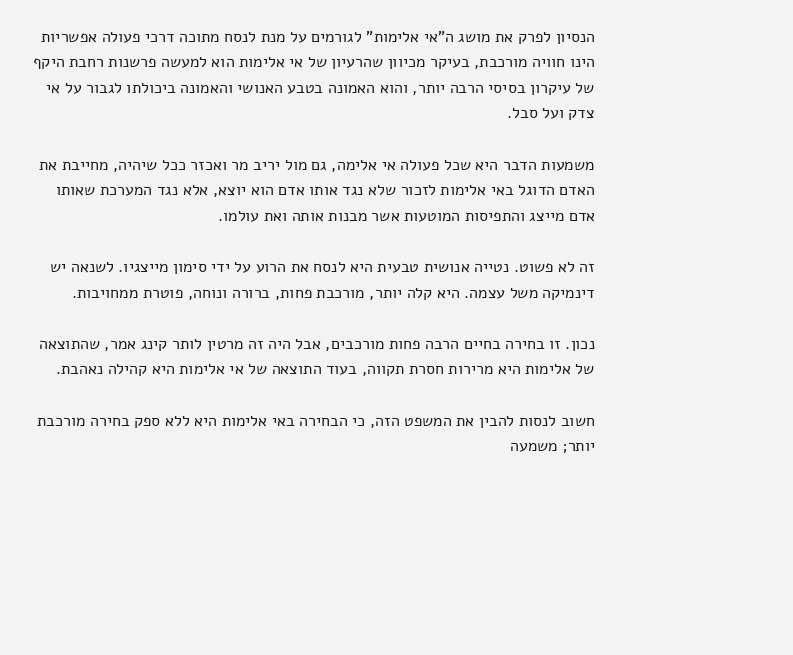הנסיון לפרק את מושג ה"אי אלימות" לגורמים על מנת לנסח מתוכה דרכי פעולה אפשריות הינו חוויה מורכבת, בעיקר מכיוון שהרעיון של אי אלימות הוא למעשה פרשנות רחבת היקף של עיקרון בסיסי הרבה יותר, והוא האמונה בטבע האנושי והאמונה ביכולתו לגבור על אי צדק ועל סבל.

משמעות הדבר היא שכל פעולה אי אלימה, גם מול יריב מר ואכזר ככל שיהיה, מחייבת את האדם הדוגל באי אלימות לזכור שלא נגד אותו אדם הוא יוצא, אלא נגד המערכת שאותו אדם מייצג והתפיסות המוטעות אשר מבנות אותה ואת עולמו.

זה לא פשוט. נטייה אנושית טבעית היא לנסח את הרוע על ידי סימון מייצגיו. לשנאה יש דינמיקה משל עצמה. היא קלה יותר, מורכבת פחות, ברורה ונוחה, פוטרת ממחויבות.

נכון. זו בחירה בחיים הרבה פחות מורכבים, אבל היה זה מרטין לותר קינג אמר, שהתוצאה של אלימות היא מרירות חסרת תקווה, בעוד התוצאה של אי אלימות היא קהילה נאהבת.

חשוב לנסות להבין את המשפט הזה, כי הבחירה באי אלימות היא ללא ספק בחירה מורכבת יותר; משמעה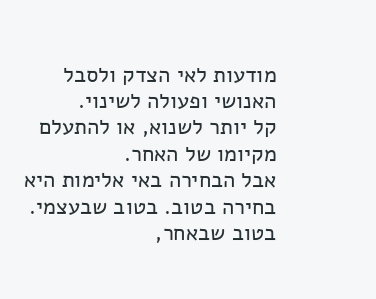מודעות לאי הצדק ולסבל האנושי ופעולה לשינוי.
קל יותר לשנוא, או להתעלם מקיומו של האחר.
אבל הבחירה באי אלימות היא בחירה בטוב. בטוב שבעצמי. בטוב שבאחר,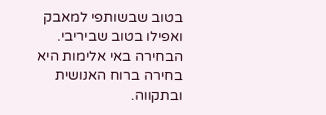בטוב שבשותפי למאבק ואפילו בטוב שביריבי.
הבחירה באי אלימות היא בחירה ברוח האנושית ובתקווה.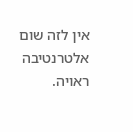אין לזה שום אלטרנטיבה ראויה.